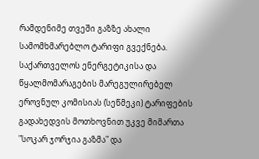რამდენიმე თვეში გაზზე ახალი სამომხმარებლო ტარიფი გვექნება. საქართველოს ენერგეტიკისა და წყალმომარაგების მარეგულირებელ ეროვნულ კომისიას (სეწმეკი) ტარიფების გადახედვის მოთხოვნით უკვე მიმართა "სოკარ ჯორჯია გაზმა" და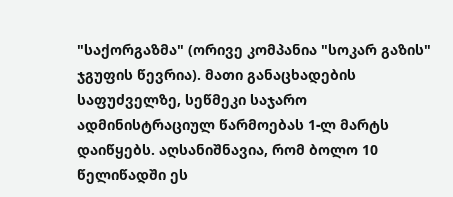"საქორგაზმა" (ორივე კომპანია "სოკარ გაზის" ჯგუფის წევრია). მათი განაცხადების საფუძველზე, სეწმეკი საჯარო ადმინისტრაციულ წარმოებას 1-ლ მარტს დაიწყებს. აღსანიშნავია, რომ ბოლო 10 წელიწადში ეს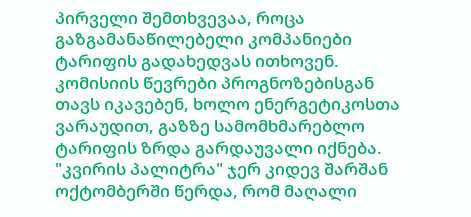პირველი შემთხვევაა, როცა გაზგამანაწილებელი კომპანიები ტარიფის გადახედვას ითხოვენ. კომისიის წევრები პროგნოზებისგან თავს იკავებენ, ხოლო ენერგეტიკოსთა ვარაუდით, გაზზე სამომხმარებლო ტარიფის ზრდა გარდაუვალი იქნება.
"კვირის პალიტრა" ჯერ კიდევ შარშან ოქტომბერში წერდა, რომ მაღალი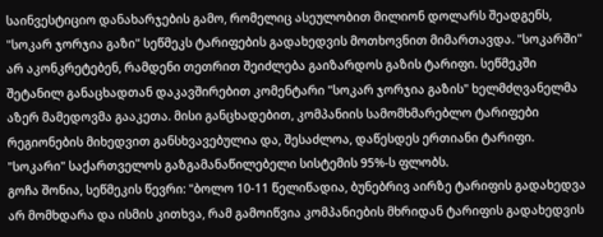საინვესტიციო დანახარჯების გამო, რომელიც ასეულობით მილიონ დოლარს შეადგენს, "სოკარ ჯორჯია გაზი" სეწმეკს ტარიფების გადახედვის მოთხოვნით მიმართავდა. "სოკარში" არ აკონკრეტებენ, რამდენი თეთრით შეიძლება გაიზარდოს გაზის ტარიფი. სეწმეკში შეტანილ განაცხადთან დაკავშირებით კომენტარი "სოკარ ჯორჯია გაზის" ხელმძღვანელმა აზერ მამედოვმა გააკეთა. მისი განცხადებით, კომპანიის სამომხმარებლო ტარიფები რეგიონების მიხედვით განსხვავებულია და, შესაძლოა, დაწესდეს ერთიანი ტარიფი. "სოკარი" საქართველოს გაზგამანაწილებელი სისტემის 95%-ს ფლობს.
გოჩა შონია, სეწმეკის წევრი: "ბოლო 10-11 წელიწადია, ბუნებრივ აირზე ტარიფის გადახედვა არ მომხდარა და ისმის კითხვა, რამ გამოიწვია კომპანიების მხრიდან ტარიფის გადახედვის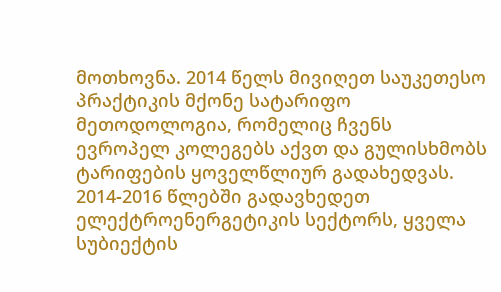მოთხოვნა. 2014 წელს მივიღეთ საუკეთესო პრაქტიკის მქონე სატარიფო მეთოდოლოგია, რომელიც ჩვენს ევროპელ კოლეგებს აქვთ და გულისხმობს ტარიფების ყოველწლიურ გადახედვას. 2014-2016 წლებში გადავხედეთ ელექტროენერგეტიკის სექტორს, ყველა სუბიექტის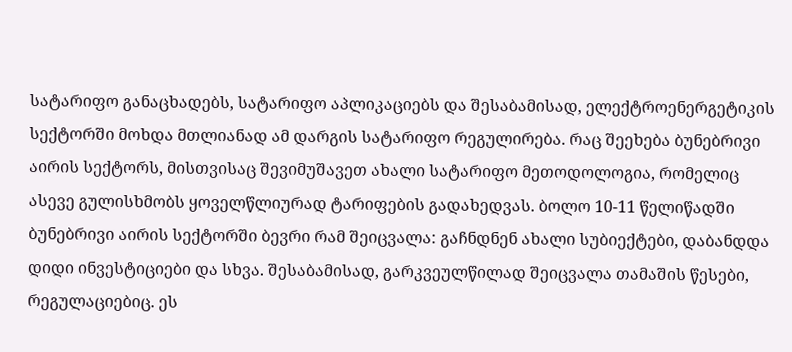სატარიფო განაცხადებს, სატარიფო აპლიკაციებს და შესაბამისად, ელექტროენერგეტიკის სექტორში მოხდა მთლიანად ამ დარგის სატარიფო რეგულირება. რაც შეეხება ბუნებრივი აირის სექტორს, მისთვისაც შევიმუშავეთ ახალი სატარიფო მეთოდოლოგია, რომელიც ასევე გულისხმობს ყოველწლიურად ტარიფების გადახედვას. ბოლო 10-11 წელიწადში ბუნებრივი აირის სექტორში ბევრი რამ შეიცვალა: გაჩნდნენ ახალი სუბიექტები, დაბანდდა დიდი ინვესტიციები და სხვა. შესაბამისად, გარკვეულწილად შეიცვალა თამაშის წესები, რეგულაციებიც. ეს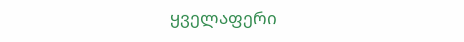ყველაფერი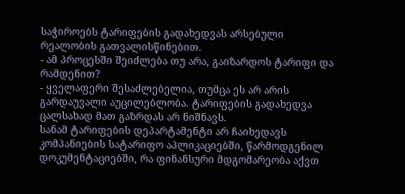საჭიროებს ტარიფების გადახედვას არსებული რეალობის გათვალისწინებით.
- ამ პროცესში შეიძლება თუ არა, გაიზარდოს ტარიფი და რამდენით?
- ყველაფერი შესაძლებელია, თუმცა ეს არ არის გარდაუვალი აუცილებლობა. ტარიფების გადახედვა ცალსახად მათ გაზრდას არ ნიშნავს.
სანამ ტარიფების დეპარტამენტი არ ჩაიხედავს კომპანიების სატარიფო აპლიკაციებში, წარმოდგენილ დოკუმენტაციებში, რა ფინანსური მდგომარეობა აქვთ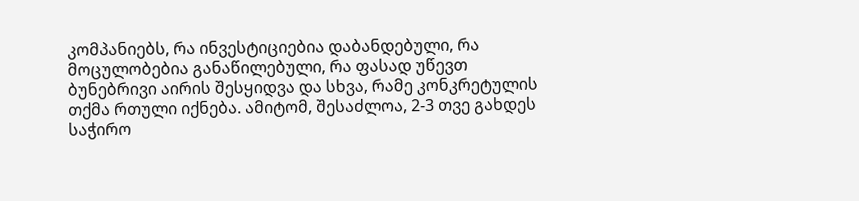კომპანიებს, რა ინვესტიციებია დაბანდებული, რა მოცულობებია განაწილებული, რა ფასად უწევთ ბუნებრივი აირის შესყიდვა და სხვა, რამე კონკრეტულის თქმა რთული იქნება. ამიტომ, შესაძლოა, 2-3 თვე გახდეს საჭირო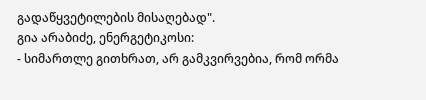გადაწყვეტილების მისაღებად".
გია არაბიძე, ენერგეტიკოსი:
- სიმართლე გითხრათ, არ გამკვირვებია, რომ ორმა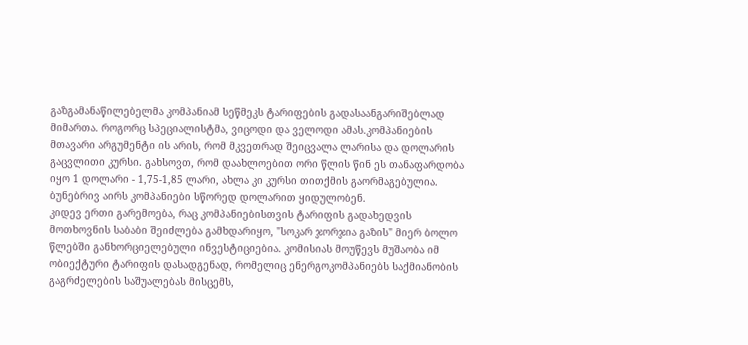გაზგამანაწილებელმა კომპანიამ სეწმეკს ტარიფების გადასაანგარიშებლად მიმართა. როგორც სპეციალისტმა, ვიცოდი და ველოდი ამას.კომპანიების მთავარი არგუმენტი ის არის, რომ მკვეთრად შეიცვალა ლარისა და დოლარის გაცვლითი კურსი. გახსოვთ, რომ დაახლოებით ორი წლის წინ ეს თანაფარდობა იყო 1 დოლარი - 1,75-1,85 ლარი, ახლა კი კურსი თითქმის გაორმაგებულია. ბუნებრივ აირს კომპანიები სწორედ დოლარით ყიდულობენ.
კიდევ ერთი გარემოება, რაც კომპანიებისთვის ტარიფის გადახედვის მოთხოვნის საბაბი შეიძლება გამხდარიყო, "სოკარ ჯორჯია გაზის" მიერ ბოლო წლებში განხორციელებული ინვესტიციებია. კომისიას მოუწევს მუშაობა იმ ობიექტური ტარიფის დასადგენად, რომელიც ენერგოკომპანიებს საქმიანობის გაგრძელების საშუალებას მისცემს,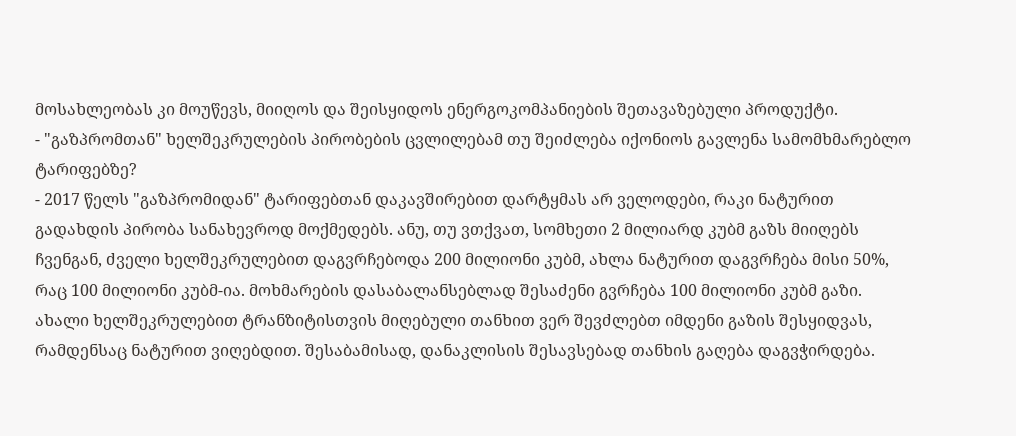მოსახლეობას კი მოუწევს, მიიღოს და შეისყიდოს ენერგოკომპანიების შეთავაზებული პროდუქტი.
- "გაზპრომთან" ხელშეკრულების პირობების ცვლილებამ თუ შეიძლება იქონიოს გავლენა სამომხმარებლო ტარიფებზე?
- 2017 წელს "გაზპრომიდან" ტარიფებთან დაკავშირებით დარტყმას არ ველოდები, რაკი ნატურით გადახდის პირობა სანახევროდ მოქმედებს. ანუ, თუ ვთქვათ, სომხეთი 2 მილიარდ კუბმ გაზს მიიღებს ჩვენგან, ძველი ხელშეკრულებით დაგვრჩებოდა 200 მილიონი კუბმ, ახლა ნატურით დაგვრჩება მისი 50%, რაც 100 მილიონი კუბმ-ია. მოხმარების დასაბალანსებლად შესაძენი გვრჩება 100 მილიონი კუბმ გაზი. ახალი ხელშეკრულებით ტრანზიტისთვის მიღებული თანხით ვერ შევძლებთ იმდენი გაზის შესყიდვას, რამდენსაც ნატურით ვიღებდით. შესაბამისად, დანაკლისის შესავსებად თანხის გაღება დაგვჭირდება.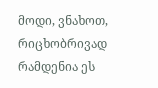მოდი, ვნახოთ, რიცხობრივად რამდენია ეს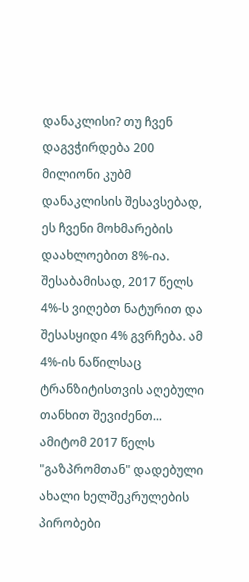დანაკლისი? თუ ჩვენ დაგვჭირდება 200 მილიონი კუბმ დანაკლისის შესავსებად, ეს ჩვენი მოხმარების დაახლოებით 8%-ია. შესაბამისად, 2017 წელს 4%-ს ვიღებთ ნატურით და შესასყიდი 4% გვრჩება. ამ 4%-ის ნაწილსაც ტრანზიტისთვის აღებული თანხით შევიძენთ... ამიტომ 2017 წელს "გაზპრომთან" დადებული ახალი ხელშეკრულების პირობები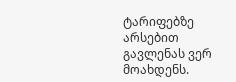ტარიფებზე არსებით გავლენას ვერ მოახდენს.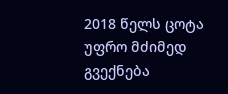2018 წელს ცოტა უფრო მძიმედ გვექნება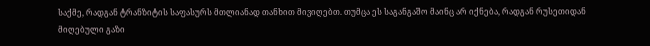საქმე, რადგან ტრანზიტის საფასურს მთლიანად თანხით მივიღებთ. თუმცა ეს საგანგაშო მაინც არ იქნება, რადგან რუსეთიდან მიღებული გაზი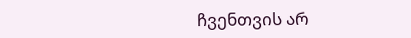ჩვენთვის არ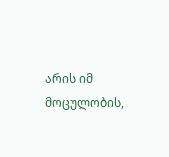არის იმ მოცულობის,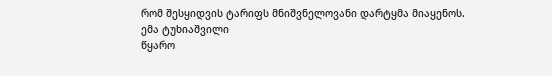რომ შესყიდვის ტარიფს მნიშვნელოვანი დარტყმა მიაყენოს.
ემა ტუხიაშვილი
წყარო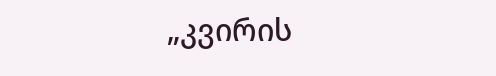„კვირის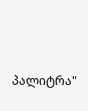პალიტრა"